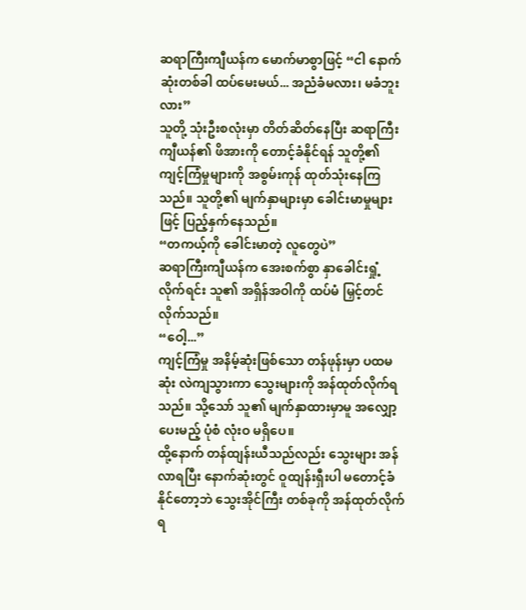ဆရာကြီးကျီယန်က မောက်မာစွာဖြင့် “ငါ နောက်ဆုံးတစ်ခါ ထပ်မေးမယ်... အညံခံမလား၊ မခံဘူးလား”
သူတို့ သုံးဦးစလုံးမှာ တိတ်ဆိတ်နေပြီး ဆရာကြီးကျီယန်၏ ဖိအားကို တောင့်ခံနိုင်ရန် သူတို့၏ ကျင့်ကြံမှုများကို အစွမ်းကုန် ထုတ်သုံးနေကြသည်။ သူတို့၏ မျက်နှာများမှာ ခေါင်းမာမှုများဖြင့် ပြည့်နှက်နေသည်။
“တကယ့်ကို ခေါင်းမာတဲ့ လူတွေပဲ”
ဆရာကြီးကျီယန်က အေးစက်စွာ နှာခေါင်းရှုံ့လိုက်ရင်း သူ၏ အရှိန်အဝါကို ထပ်မံ မြှင့်တင်လိုက်သည်။
“ဝေါ့...”
ကျင့်ကြံမှု အနိမ့်ဆုံးဖြစ်သော တန်ဖုန်းမှာ ပထမဆုံး လဲကျသွားကာ သွေးများကို အန်ထုတ်လိုက်ရသည်။ သို့သော် သူ၏ မျက်နှာထားမှာမူ အလျှော့ပေးမည့် ပုံစံ လုံးဝ မရှိပေ။
ထို့နောက် တန်ထျန်းယီသည်လည်း သွေးများ အန်လာရပြီး နောက်ဆုံးတွင် ဝူထျန်းရှီးပါ မတောင့်ခံနိုင်တော့ဘဲ သွေးအိုင်ကြီး တစ်ခုကို အန်ထုတ်လိုက်ရ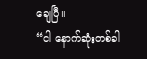ချေပြီ။
“ငါ နောက်ဆုံးတစ်ခါ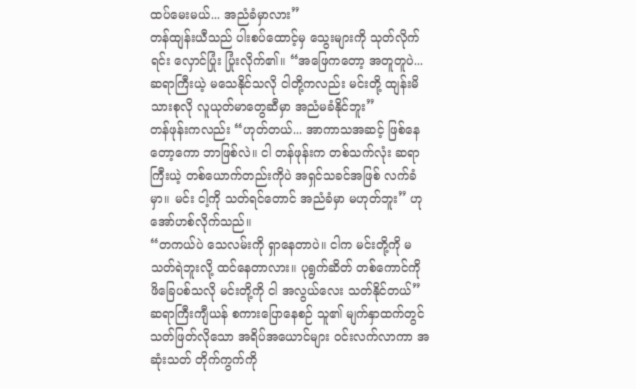ထပ်မေးမယ်... အညံခံမှာလား”
တန်ထျန်းယီသည် ပါးစပ်ထောင့်မှ သွေးများကို သုတ်လိုက်ရင်း လှောင်ပြုံး ပြုံးလိုက်၏။ “အဖြေကတော့ အတူတူပဲ... ဆရာကြီးယဲ့ မသေနိုင်သလို ငါတို့ကလည်း မင်းတို့ ထျန်းမိသားစုလို လူယုတ်မာတွေဆီမှာ အညံမခံနိုင်ဘူး”
တန်ဖုန်းကလည်း “ဟုတ်တယ်... အာကာသအဆင့် ဖြစ်နေတော့ကော ဘာဖြစ်လဲ။ ငါ တန်ဖုန်းက တစ်သက်လုံး ဆရာကြီးယဲ့ တစ်ယောက်တည်းကိုပဲ အရှင်သခင်အဖြစ် လက်ခံမှာ။ မင်း ငါ့ကို သတ်ရင်တောင် အညံခံမှာ မဟုတ်ဘူး” ဟု အော်ဟစ်လိုက်သည်။
“တကယ်ပဲ သေလမ်းကို ရှာနေတာပဲ။ ငါက မင်းတို့ကို မသတ်ရဲဘူးလို့ ထင်နေတာလား။ ပုရွက်ဆိတ် တစ်ကောင်ကို ဖိခြေပစ်သလို မင်းတို့ကို ငါ အလွယ်လေး သတ်နိုင်တယ်”
ဆရာကြီးကျီယန် စကားပြောနေစဉ် သူ၏ မျက်နှာထက်တွင် သတ်ဖြတ်လိုသော အရိပ်အယောင်များ ဝင်းလက်လာကာ အဆုံးသတ် တိုက်ကွက်ကို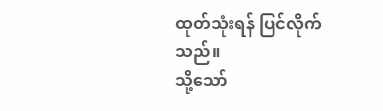ထုတ်သုံးရန် ပြင်လိုက်သည်။
သို့သော်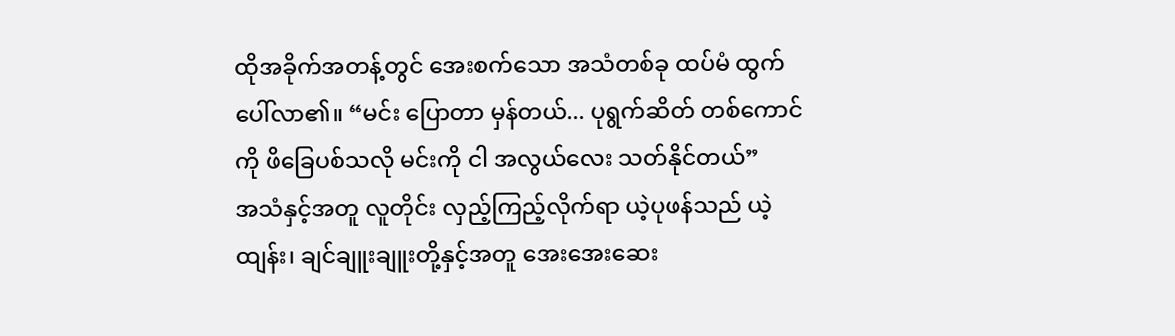ထိုအခိုက်အတန့်တွင် အေးစက်သော အသံတစ်ခု ထပ်မံ ထွက်ပေါ်လာ၏။ “မင်း ပြောတာ မှန်တယ်... ပုရွက်ဆိတ် တစ်ကောင်ကို ဖိခြေပစ်သလို မင်းကို ငါ အလွယ်လေး သတ်နိုင်တယ်”
အသံနှင့်အတူ လူတိုင်း လှည့်ကြည့်လိုက်ရာ ယဲ့ပုဖန်သည် ယဲ့ထျန်း၊ ချင်ချူးချူးတို့နှင့်အတူ အေးအေးဆေး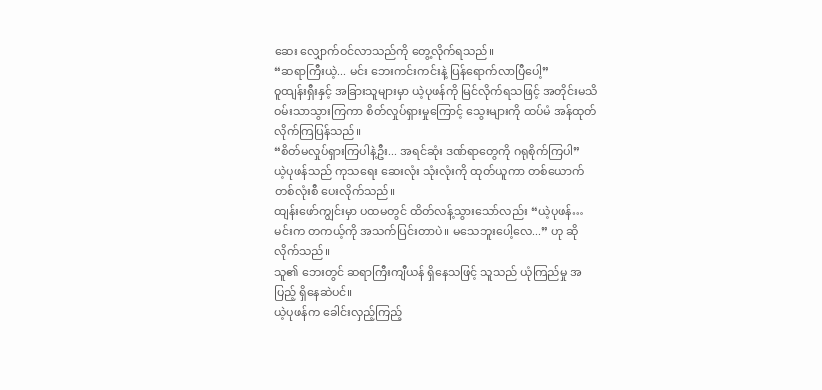ဆေး လျှောက်ဝင်လာသည်ကို တွေ့လိုက်ရသည်။
“ဆရာကြီးယဲ့... မင်း ဘေးကင်းကင်းနဲ့ ပြန်ရောက်လာပြီပေါ့”
ဝူထျန်းရှီးနှင့် အခြားသူများမှာ ယဲ့ပုဖန်ကို မြင်လိုက်ရသဖြင့် အတိုင်းမသိ ဝမ်းသာသွားကြကာ စိတ်လှုပ်ရှားမှုကြောင့် သွေးများကို ထပ်မံ အန်ထုတ်လိုက်ကြပြန်သည်။
“စိတ်မလှုပ်ရှားကြပါနဲ့ဦး... အရင်ဆုံး ဒဏ်ရာတွေကို ဂရုစိုက်ကြပါ”
ယဲ့ပုဖန်သည် ကုသရေး ဆေးလုံး သုံးလုံးကို ထုတ်ယူကာ တစ်ယောက်တစ်လုံးစီ ပေးလိုက်သည်။
ထျန်းဖော်ကျွင်းမှာ ပထမတွင် ထိတ်လန့်သွားသော်လည်း “ယဲ့ပုဖန်… မင်းက တကယ့်ကို အသက်ပြင်းတာပဲ။ မသေဘူးပေါ့လေ...” ဟု ဆိုလိုက်သည်။
သူ၏ ဘေးတွင် ဆရာကြီးကျီယန် ရှိနေသဖြင့် သူသည် ယုံကြည်မှု အပြည့် ရှိနေဆဲပင်။
ယဲ့ပုဖန်က ခေါင်းလှည့်ကြည့်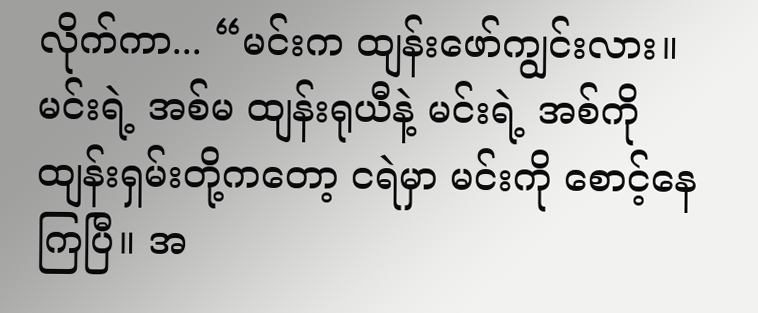လိုက်ကာ... “မင်းက ထျန်းဖော်ကျွင်းလား။ မင်းရဲ့ အစ်မ ထျန်းရုယီနဲ့ မင်းရဲ့ အစ်ကို ထျန်းရှမ်းတို့ကတော့ ငရဲမှာ မင်းကို စောင့်နေကြပြီ။ အ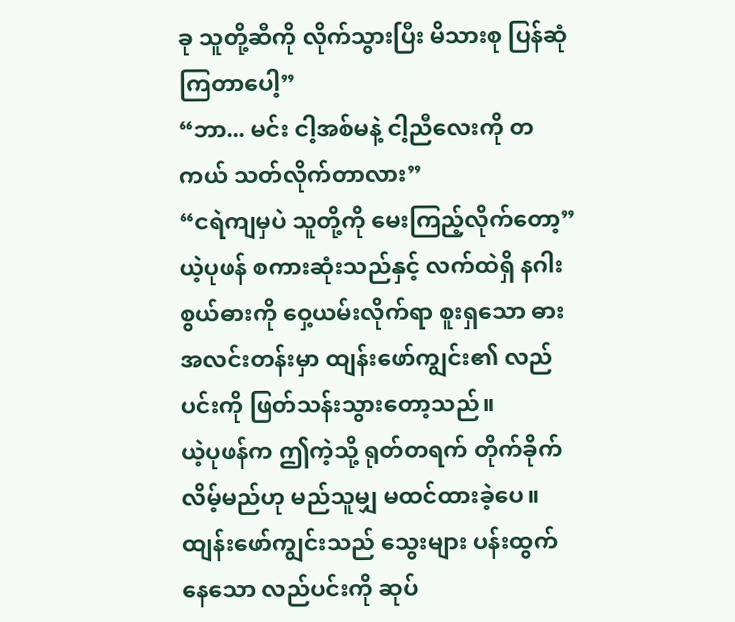ခု သူတို့ဆီကို လိုက်သွားပြီး မိသားစု ပြန်ဆုံကြတာပေါ့”
“ဘာ... မင်း ငါ့အစ်မနဲ့ ငါ့ညီလေးကို တကယ် သတ်လိုက်တာလား”
“ငရဲကျမှပဲ သူတို့ကို မေးကြည့်လိုက်တော့”
ယဲ့ပုဖန် စကားဆုံးသည်နှင့် လက်ထဲရှိ နဂါးစွယ်ဓားကို ဝှေ့ယမ်းလိုက်ရာ စူးရှသော ဓားအလင်းတန်းမှာ ထျန်းဖော်ကျွင်း၏ လည်ပင်းကို ဖြတ်သန်းသွားတော့သည်။
ယဲ့ပုဖန်က ဤကဲ့သို့ ရုတ်တရက် တိုက်ခိုက်လိမ့်မည်ဟု မည်သူမျှ မထင်ထားခဲ့ပေ။
ထျန်းဖော်ကျွင်းသည် သွေးများ ပန်းထွက်နေသော လည်ပင်းကို ဆုပ်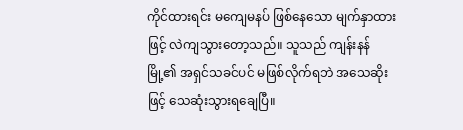ကိုင်ထားရင်း မကျေမနပ် ဖြစ်နေသော မျက်နှာထားဖြင့် လဲကျသွားတော့သည်။ သူသည် ကျန်းနန်မြို့၏ အရှင်သခင်ပင် မဖြစ်လိုက်ရဘဲ အသေဆိုးဖြင့် သေဆုံးသွားရချေပြီ။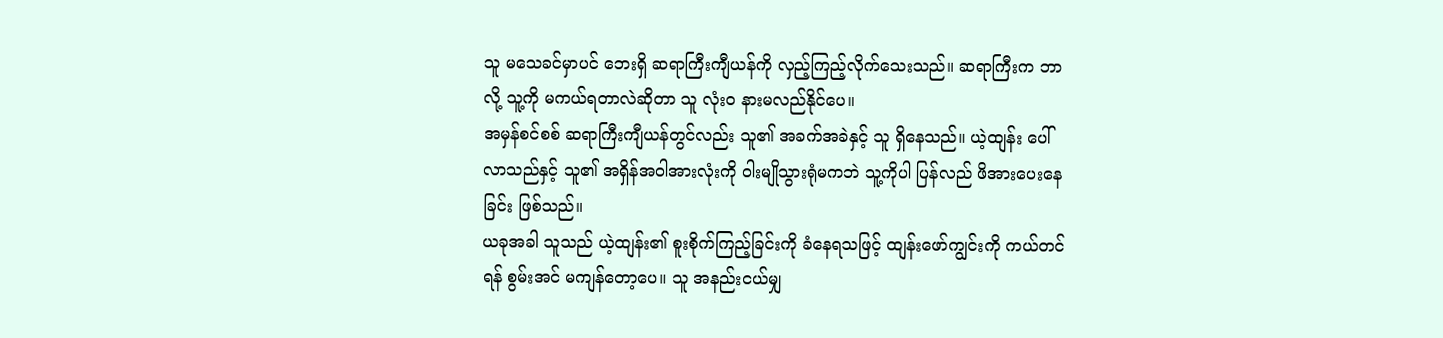သူ မသေခင်မှာပင် ဘေးရှိ ဆရာကြီးကျီယန်ကို လှည့်ကြည့်လိုက်သေးသည်။ ဆရာကြီးက ဘာလို့ သူ့ကို မကယ်ရတာလဲဆိုတာ သူ လုံးဝ နားမလည်နိုင်ပေ။
အမှန်စင်စစ် ဆရာကြီးကျီယန်တွင်လည်း သူ၏ အခက်အခဲနှင့် သူ ရှိနေသည်။ ယဲ့ထျန်း ပေါ်လာသည်နှင့် သူ၏ အရှိန်အဝါအားလုံးကို ဝါးမျိုသွားရုံမကဘဲ သူ့ကိုပါ ပြန်လည် ဖိအားပေးနေခြင်း ဖြစ်သည်။
ယခုအခါ သူသည် ယဲ့ထျန်း၏ စူးစိုက်ကြည့်ခြင်းကို ခံနေရသဖြင့် ထျန်းဖော်ကျွင်းကို ကယ်တင်ရန် စွမ်းအင် မကျန်တော့ပေ။ သူ အနည်းငယ်မျှ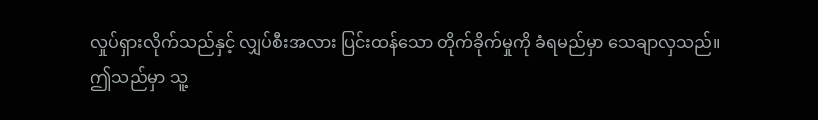လှုပ်ရှားလိုက်သည်နှင့် လျှပ်စီးအလား ပြင်းထန်သော တိုက်ခိုက်မှုကို ခံရမည်မှာ သေချာလှသည်။
ဤသည်မှာ သူ့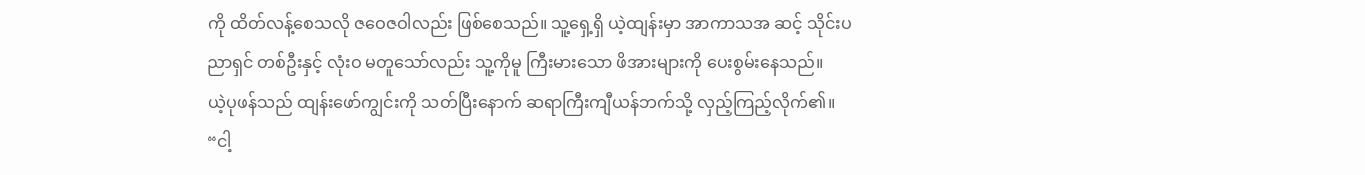ကို ထိတ်လန့်စေသလို ဇဝေဇဝါလည်း ဖြစ်စေသည်။ သူ့ရှေ့ရှိ ယဲ့ထျန်းမှာ အာကာသအ ဆင့် သိုင်းပညာရှင် တစ်ဦးနှင့် လုံးဝ မတူသော်လည်း သူ့ကိုမူ ကြီးမားသော ဖိအားများကို ပေးစွမ်းနေသည်။
ယဲ့ပုဖန်သည် ထျန်းဖော်ကျွင်းကို သတ်ပြီးနောက် ဆရာကြီးကျီယန်ဘက်သို့ လှည့်ကြည့်လိုက်၏။ “ငါ့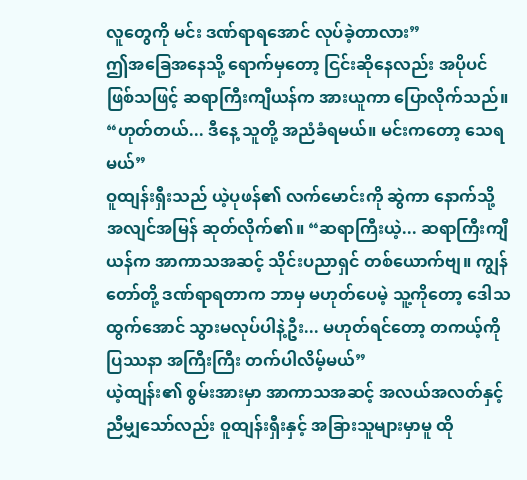လူတွေကို မင်း ဒဏ်ရာရအောင် လုပ်ခဲ့တာလား”
ဤအခြေအနေသို့ ရောက်မှတော့ ငြင်းဆိုနေလည်း အပိုပင် ဖြစ်သဖြင့် ဆရာကြီးကျီယန်က အားယူကာ ပြောလိုက်သည်။ “ဟုတ်တယ်... ဒီနေ့ သူတို့ အညံခံရမယ်။ မင်းကတော့ သေရမယ်”
ဝူထျန်းရှီးသည် ယဲ့ပုဖန်၏ လက်မောင်းကို ဆွဲကာ နောက်သို့ အလျင်အမြန် ဆုတ်လိုက်၏။ “ဆရာကြီးယဲ့... ဆရာကြီးကျီယန်က အာကာသအဆင့် သိုင်းပညာရှင် တစ်ယောက်ဗျ။ ကျွန်တော်တို့ ဒဏ်ရာရတာက ဘာမှ မဟုတ်ပေမဲ့ သူ့ကိုတော့ ဒေါသထွက်အောင် သွားမလုပ်ပါနဲ့ဦး... မဟုတ်ရင်တော့ တကယ့်ကို ပြဿနာ အကြီးကြီး တက်ပါလိမ့်မယ်”
ယဲ့ထျန်း၏ စွမ်းအားမှာ အာကာသအဆင့် အလယ်အလတ်နှင့် ညီမျှသော်လည်း ဝူထျန်းရှီးနှင့် အခြားသူများမှာမူ ထို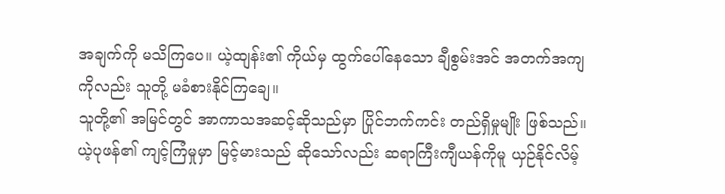အချက်ကို မသိကြပေ။ ယဲ့ထျန်း၏ ကိုယ်မှ ထွက်ပေါ်နေသော ချီစွမ်းအင် အတက်အကျကိုလည်း သူတို့ မခံစားနိုင်ကြချေ။
သူတို့၏ အမြင်တွင် အာကာသအဆင့်ဆိုသည်မှာ ပြိုင်ဘက်ကင်း တည်ရှိမှုမျိုး ဖြစ်သည်။ ယဲ့ပုဖန်၏ ကျင့်ကြံမှုမှာ မြင့်မားသည် ဆိုသော်လည်း ဆရာကြီးကျီယန်ကိုမူ ယှဉ်နိုင်လိမ့်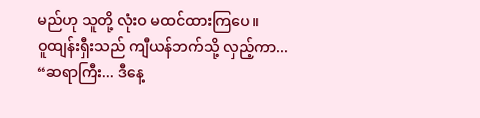မည်ဟု သူတို့ လုံးဝ မထင်ထားကြပေ။
ဝူထျန်းရှီးသည် ကျီယန်ဘက်သို့ လှည့်ကာ... “ဆရာကြီး... ဒီနေ့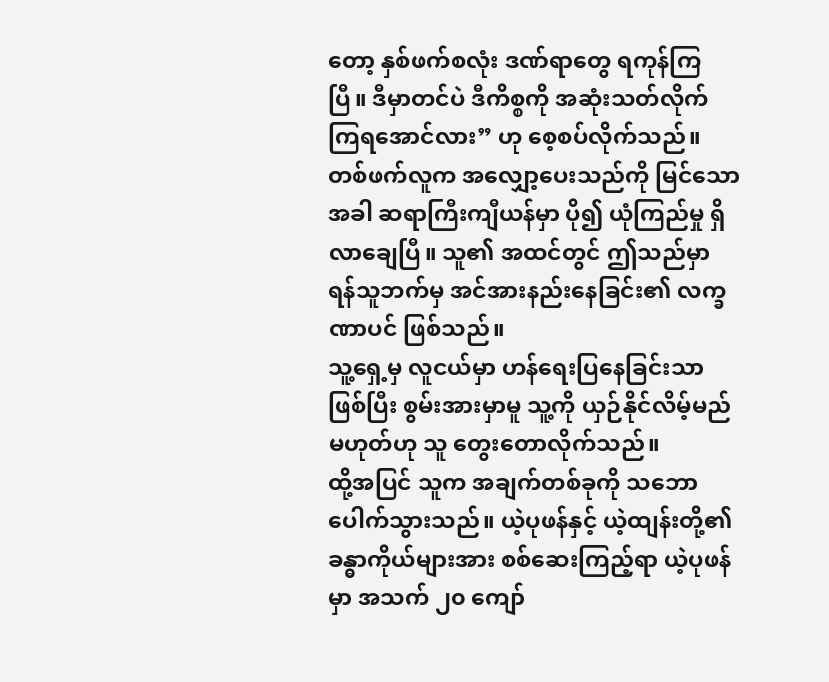တော့ နှစ်ဖက်စလုံး ဒဏ်ရာတွေ ရကုန်ကြပြီ။ ဒီမှာတင်ပဲ ဒီကိစ္စကို အဆုံးသတ်လိုက်ကြရအောင်လား” ဟု စေ့စပ်လိုက်သည်။
တစ်ဖက်လူက အလျှော့ပေးသည်ကို မြင်သောအခါ ဆရာကြီးကျီယန်မှာ ပို၍ ယုံကြည်မှု ရှိလာချေပြီ။ သူ၏ အထင်တွင် ဤသည်မှာ ရန်သူဘက်မှ အင်အားနည်းနေခြင်း၏ လက္ခဏာပင် ဖြစ်သည်။
သူ့ရှေ့မှ လူငယ်မှာ ဟန်ရေးပြနေခြင်းသာ ဖြစ်ပြီး စွမ်းအားမှာမူ သူ့ကို ယှဉ်နိုင်လိမ့်မည် မဟုတ်ဟု သူ တွေးတောလိုက်သည်။
ထို့အပြင် သူက အချက်တစ်ခုကို သဘောပေါက်သွားသည်။ ယဲ့ပုဖန်နှင့် ယဲ့ထျန်းတို့၏ ခန္ဓာကိုယ်များအား စစ်ဆေးကြည့်ရာ ယဲ့ပုဖန်မှာ အသက် ၂၀ ကျော်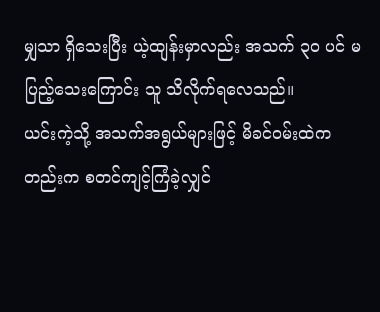မျှသာ ရှိသေးပြီး ယဲ့ထျန်းမှာလည်း အသက် ၃၀ ပင် မပြည့်သေးကြောင်း သူ သိလိုက်ရလေသည်။
ယင်းကဲ့သို့ အသက်အရွယ်များဖြင့် မိခင်ဝမ်းထဲကတည်းက စတင်ကျင့်ကြံခဲ့လျှင်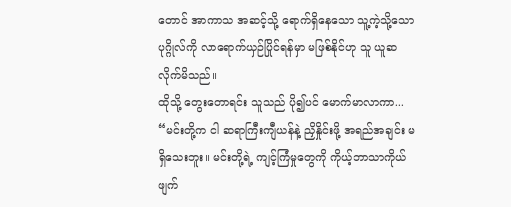တောင် အာကာသ အဆင့်သို့ ရောက်ရှိနေသော သူ့ကဲ့သို့သော ပုဂ္ဂိုလ်ကို လာရောက်ယှဉ်ပြိုင်ရန်မှာ မဖြစ်နိုင်ဟု သူ ယူဆလိုက်မိသည်။
ထိုသို့ တွေးတောရင်း သူသည် ပို၍ပင် မောက်မာလာကာ... “မင်းတို့က ငါ ဆရာကြီးကျီယန်နဲ့ ညှိနှိုင်းဖို့ အရည်အချင်း မရှိသေးဘူး။ မင်းတို့ရဲ့ ကျင့်ကြံမှုတွေကို ကိုယ့်ဘာသာကိုယ် ဖျက်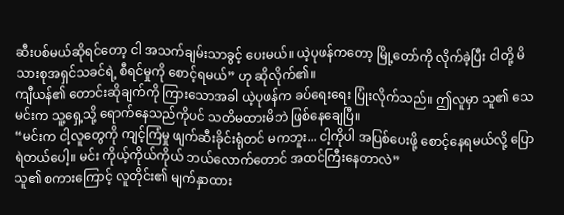ဆီးပစ်မယ်ဆိုရင်တော့ ငါ အသက်ချမ်းသာခွင့် ပေးမယ်။ ယဲ့ပုဖန်ကတော့ မြို့တော်ကို လိုက်ခဲ့ပြီး ငါတို့ မိသားစုအရှင်သခင်ရဲ့ စီရင်မှုကို စောင့်ရမယ်” ဟု ဆိုလိုက်၏။
ကျီယန်၏ တောင်းဆိုချက်ကို ကြားသောအခါ ယဲ့ပုဖန်က ခပ်ရေးရေး ပြုံးလိုက်သည်။ ဤလူမှာ သူ၏ သေမင်းက သူ့ရှေ့သို့ ရောက်နေသည်ကိုပင် သတိမထားမိဘဲ ဖြစ်နေချေပြီ။
“မင်းက ငါ့လူတွေကို ကျင့်ကြံမှု ဖျက်ဆီးခိုင်းရုံတင် မကဘူး... ငါ့ကိုပါ အပြစ်ပေးဖို့ စောင့်နေရမယ်လို့ ပြောရဲတယ်ပေါ့။ မင်း ကိုယ့်ကိုယ်ကိုယ် ဘယ်လောက်တောင် အထင်ကြီးနေတာလဲ”
သူ၏ စကားကြောင့် လူတိုင်း၏ မျက်နှာထား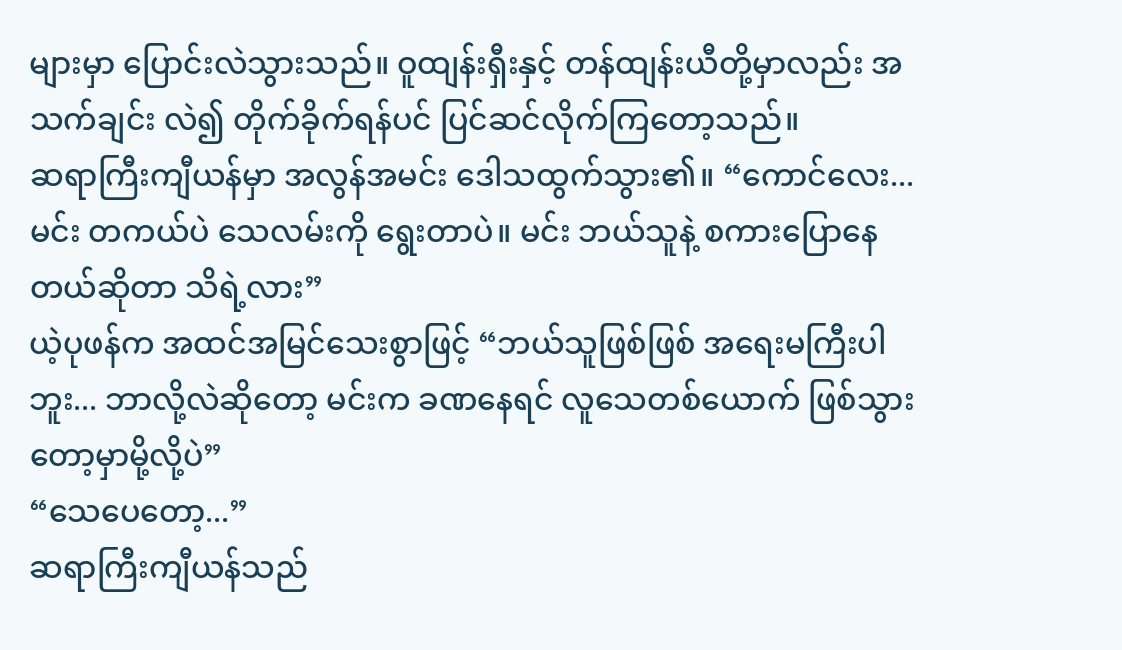များမှာ ပြောင်းလဲသွားသည်။ ဝူထျန်းရှီးနှင့် တန်ထျန်းယီတို့မှာလည်း အသက်ချင်း လဲ၍ တိုက်ခိုက်ရန်ပင် ပြင်ဆင်လိုက်ကြတော့သည်။
ဆရာကြီးကျီယန်မှာ အလွန်အမင်း ဒေါသထွက်သွား၏။ “ကောင်လေး... မင်း တကယ်ပဲ သေလမ်းကို ရွေးတာပဲ။ မင်း ဘယ်သူနဲ့ စကားပြောနေတယ်ဆိုတာ သိရဲ့လား”
ယဲ့ပုဖန်က အထင်အမြင်သေးစွာဖြင့် “ဘယ်သူဖြစ်ဖြစ် အရေးမကြီးပါဘူး... ဘာလို့လဲဆိုတော့ မင်းက ခဏနေရင် လူသေတစ်ယောက် ဖြစ်သွားတော့မှာမို့လို့ပဲ”
“သေပေတော့...”
ဆရာကြီးကျီယန်သည်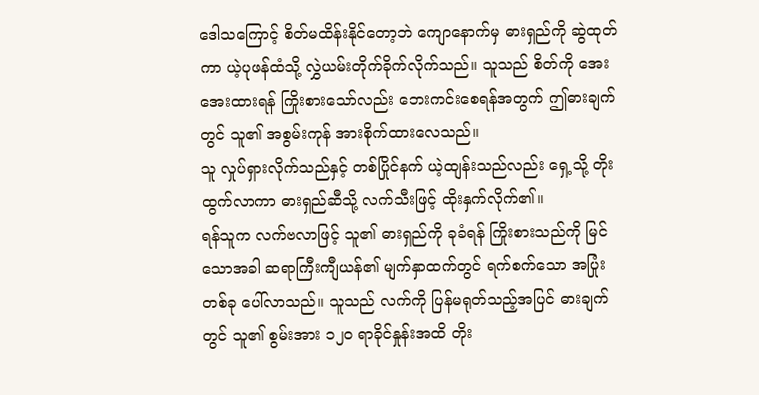ဒေါသကြောင့် စိတ်မထိန်းနိုင်တော့ဘဲ ကျောနောက်မှ ဓားရှည်ကို ဆွဲထုတ်ကာ ယဲ့ပုဖန်ထံသို့ လွှဲယမ်းတိုက်ခိုက်လိုက်သည်။ သူသည် စိတ်ကို အေးအေးထားရန် ကြိုးစားသော်လည်း ဘေးကင်းစေရန်အတွက် ဤဓားချက်တွင် သူ၏ အစွမ်းကုန် အားစိုက်ထားလေသည်။
သူ လှုပ်ရှားလိုက်သည်နှင့် တစ်ပြိုင်နက် ယဲ့ထျန်းသည်လည်း ရှေ့သို့ တိုးထွက်လာကာ ဓားရှည်ဆီသို့ လက်သီးဖြင့် ထိုးနှက်လိုက်၏။
ရန်သူက လက်ဗလာဖြင့် သူ၏ ဓားရှည်ကို ခုခံရန် ကြိုးစားသည်ကို မြင်သောအခါ ဆရာကြီးကျီယန်၏ မျက်နှာထက်တွင် ရက်စက်သော အပြုံးတစ်ခု ပေါ်လာသည်။ သူသည် လက်ကို ပြန်မရုတ်သည့်အပြင် ဓားချက်တွင် သူ၏ စွမ်းအား ၁၂၀ ရာခိုင်နှုန်းအထိ တိုး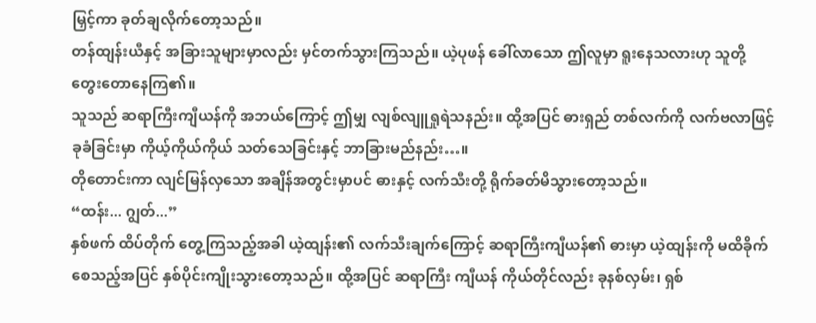မြှင့်ကာ ခုတ်ချလိုက်တော့သည်။
တန်ထျန်းယီနှင့် အခြားသူများမှာလည်း မှင်တက်သွားကြသည်။ ယဲ့ပုဖန် ခေါ်လာသော ဤလူမှာ ရူးနေသလားဟု သူတို့ တွေးတောနေကြ၏။
သူသည် ဆရာကြီးကျီယန်ကို အဘယ်ကြောင့် ဤမျှ လျစ်လျူရှုရဲသနည်း။ ထို့အပြင် ဓားရှည် တစ်လက်ကို လက်ဗလာဖြင့် ခုခံခြင်းမှာ ကိုယ့်ကိုယ်ကိုယ် သတ်သေခြင်းနှင့် ဘာခြားမည်နည်း…။
တိုတောင်းကာ လျင်မြန်လှသော အချိန်အတွင်းမှာပင် ဓားနှင့် လက်သီးတို့ ရိုက်ခတ်မိသွားတော့သည်။
“ထန်း... ဂျွတ်...”
နှစ်ဖက် ထိပ်တိုက် တွေ့ကြသည့်အခါ ယဲ့ထျန်း၏ လက်သီးချက်ကြောင့် ဆရာကြီးကျီယန်၏ ဓားမှာ ယဲ့ထျန်းကို မထိခိုက်စေသည့်အပြင် နှစ်ပိုင်းကျိုးသွားတော့သည်။ ထို့အပြင် ဆရာကြီး ကျီယန် ကိုယ်တိုင်လည်း ခုနစ်လှမ်း၊ ရှစ်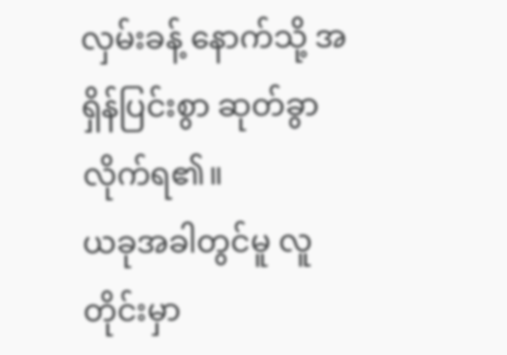လှမ်းခန့် နောက်သို့ အရှိန်ပြင်းစွာ ဆုတ်ခွာလိုက်ရ၏။
ယခုအခါတွင်မူ လူတိုင်းမှာ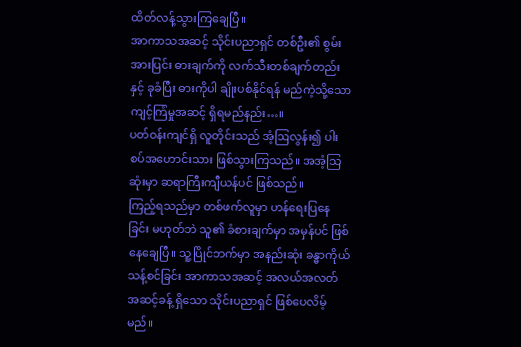ထိတ်လန့်သွားကြချေပြီ။
အာကာသအဆင့် သိုင်းပညာရှင် တစ်ဦး၏ စွမ်းအားပြင်း ဓားချက်ကို လက်သီးတစ်ချက်တည်းနှင့် ခုခံပြီး ဓားကိုပါ ချိုးပစ်နိုင်ရန် မည်ကဲ့သို့သော ကျင့်ကြံမှုအဆင့် ရှိရမည်နည်း…။
ပတ်ဝန်းကျင်ရှိ လူတိုင်းသည် အံ့ဩလွန်း၍ ပါးစပ်အဟောင်းသား ဖြစ်သွားကြသည်။ အအံ့သြဆုံးမှာ ဆရာကြီးကျီယန်ပင် ဖြစ်သည်။
ကြည့်ရသည်မှာ တစ်ဖက်လူမှာ ဟန်ရေးပြနေခြင်း မဟုတ်ဘဲ သူ၏ ခံစားချက်မှာ အမှန်ပင် ဖြစ်နေချေပြီ။ သူ့ပြိုင်ဘက်မှာ အနည်းဆုံး ခန္ဓာကိုယ်သန့်စင်ခြင်း အာကာသအဆင့် အလယ်အလတ် အဆင့်ခန့် ရှိသော သိုင်းပညာရှင် ဖြစ်ပေလိမ့်မည်။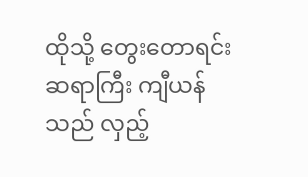ထိုသို့ တွေးတောရင်း ဆရာကြီး ကျီယန်သည် လှည့်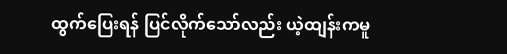ထွက်ပြေးရန် ပြင်လိုက်သော်လည်း ယဲ့ထျန်းကမူ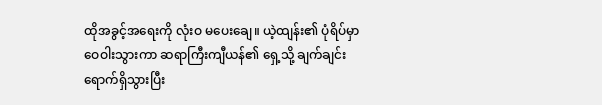ထိုအခွင့်အရေးကို လုံးဝ မပေးချေ။ ယဲ့ထျန်း၏ ပုံရိပ်မှာ ဝေဝါးသွားကာ ဆရာကြီးကျီယန်၏ ရှေ့သို့ ချက်ချင်း ရောက်ရှိသွားပြီး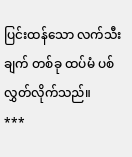ပြင်းထန်သော လက်သီးချက် တစ်ခု ထပ်မံ ပစ်လွှတ်လိုက်သည်။
***